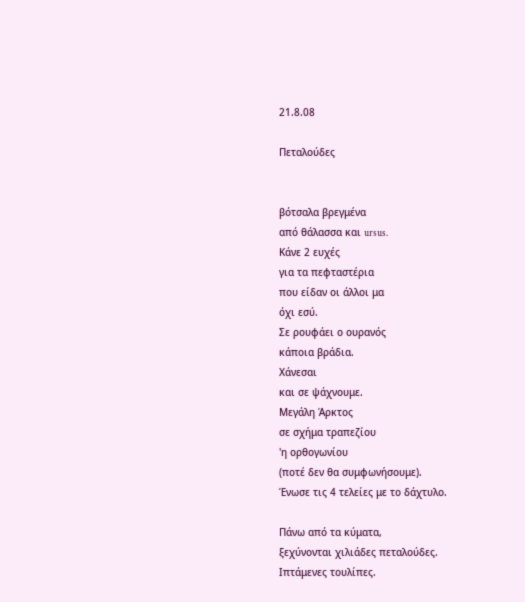21.8.08

Πεταλούδες


βότσαλα βρεγμένα
από θάλασσα και ursus.
Κάνε 2 ευχές
για τα πεφταστέρια
που είδαν οι άλλοι μα
όχι εσύ.
Σε ρουφάει ο ουρανός
κάποια βράδια.
Χάνεσαι
και σε ψάχνουμε.
Μεγάλη Άρκτος
σε σχήμα τραπεζίου
'η ορθογωνίου
(ποτέ δεν θα συμφωνήσουμε).
Ένωσε τις 4 τελείες με το δάχτυλο.

Πάνω από τα κύματα,
ξεχύνονται χιλιάδες πεταλούδες.
Ιπτάμενες τουλίπες.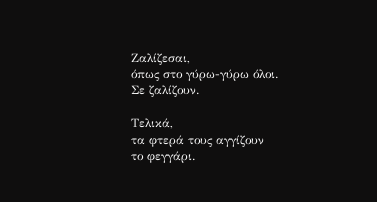Ζαλίζεσαι,
όπως στο γύρω-γύρω όλοι.
Σε ζαλίζουν.

Τελικά,
τα φτερά τους αγγίζουν
το φεγγάρι.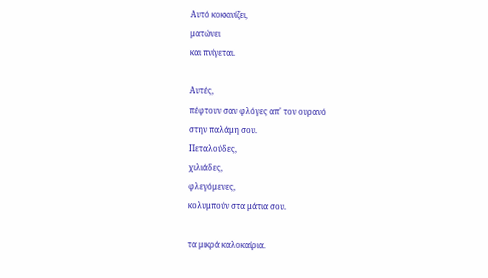Αυτό κοκκινίζει,
ματώνει
και πνίγεται.

Αυτές,
πέφτουν σαν φλόγες απ' τον ουρανό
στην παλάμη σου.
Πεταλούδες,
χιλιάδες,
φλεγόμενες,
κολυμπούν στα μάτια σου.

τα μικρά καλοκαίρια.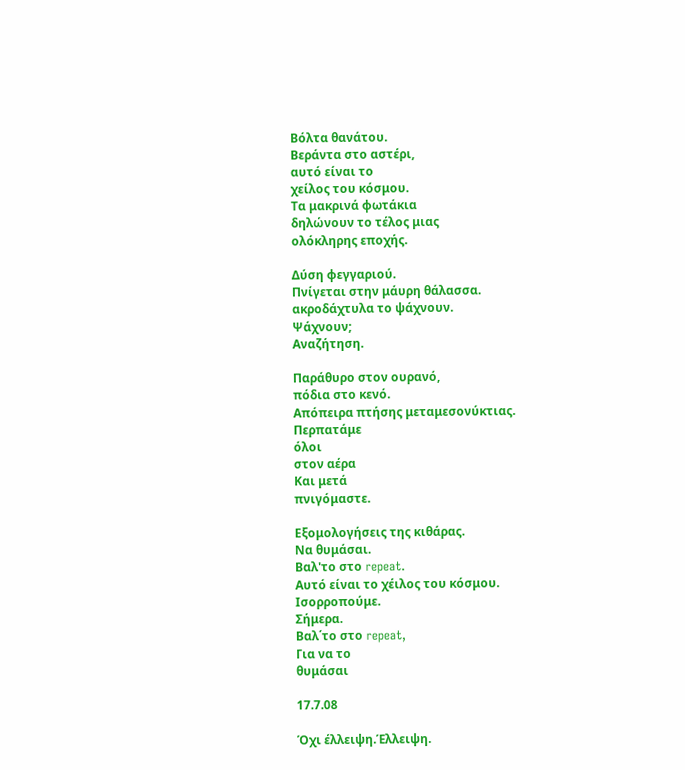Βόλτα θανάτου.
Βεράντα στο αστέρι,
αυτό είναι το
χείλος του κόσμου.
Τα μακρινά φωτάκια
δηλώνουν το τέλος μιας
ολόκληρης εποχής.

Δύση φεγγαριού.
Πνίγεται στην μάυρη θάλασσα.
ακροδάχτυλα το ψάχνουν.
Ψάχνουν;
Αναζήτηση.

Παράθυρο στον ουρανό,
πόδια στο κενό.
Απόπειρα πτήσης μεταμεσονύκτιας.
Περπατάμε
όλοι
στον αέρα
Και μετά
πνιγόμαστε.

Εξομολογήσεις της κιθάρας.
Να θυμάσαι.
Βαλ'το στο repeat.
Αυτό είναι το χέιλος του κόσμου.
Ισορροπούμε.
Σήμερα.
Βαλ΄το στο repeat,
Για να το
θυμάσαι

17.7.08

Όχι έλλειψη.Έλλειψη.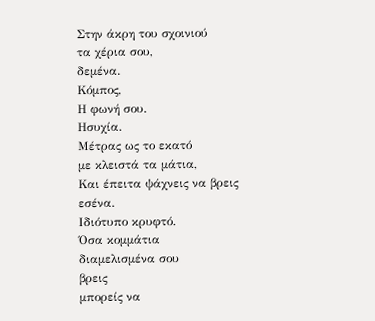Στην άκρη του σχοινιού
τα χέρια σου,
δεμένα.
Κόμπος,
Η φωνή σου.
Ησυχία.
Μέτρας ως το εκατό
με κλειστά τα μάτια,
Και έπειτα ψάχνεις να βρεις
εσένα.
Ιδιότυπο κρυφτό.
Όσα κομμάτια
διαμελισμένα σου
βρεις
μπορείς να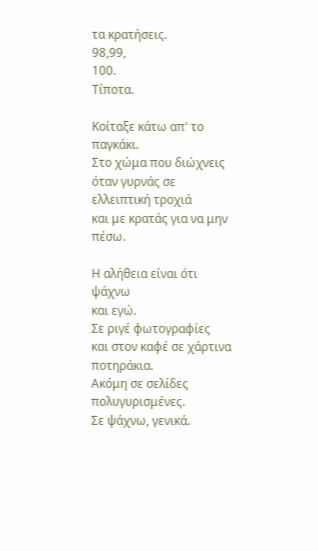τα κρατήσεις.
98,99,
100.
Τίποτα.

Κοίταξε κάτω απ' το παγκάκι.
Στο χώμα που διώχνεις
όταν γυρνάς σε ελλειπτική τροχιά
και με κρατάς για να μην πέσω.

Η αλήθεια είναι ότι ψάχνω
και εγώ.
Σε ριγέ φωτογραφίες
και στον καφέ σε χάρτινα ποτηράκια.
Ακόμη σε σελίδες πολυγυρισμένες.
Σε ψάχνω, γενικά.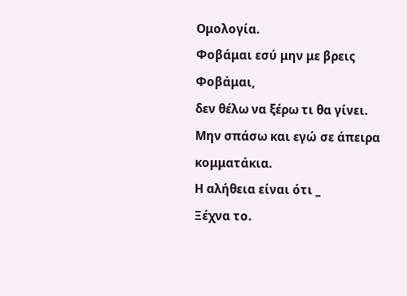Ομολογία.
Φοβάμαι εσύ μην με βρεις
Φοβάμαι,
δεν θέλω να ξέρω τι θα γίνει.
Μην σπάσω και εγώ σε άπειρα κομματάκια.
Η αλήθεια είναι ότι _
Ξέχνα το.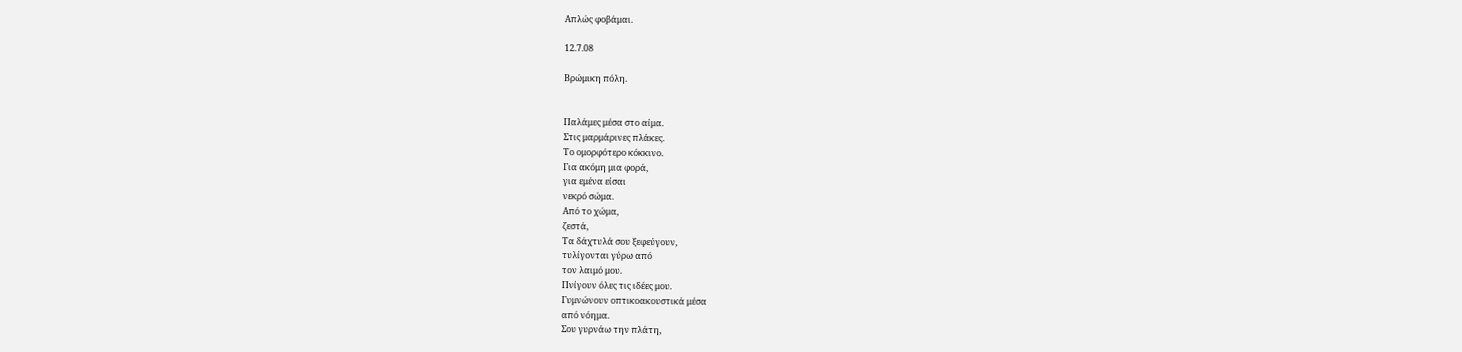Απλώς φοβάμαι.

12.7.08

Βρώμικη πόλη.


Παλάμες μέσα στο αίμα.
Στις μαρμάρινες πλάκες.
Το ομορφότερο κόκκινο.
Για ακόμη μια φορά,
για εμένα είσαι
νεκρό σώμα.
Από το χώμα,
ζεστά,
Τα δάχτυλά σου ξεφεύγουν,
τυλίγονται γύρω από
τον λαιμό μου.
Πνίγουν όλες τις ιδέες μου.
Γυμνώνουν οπτικοακουστικά μέσα
από νόημα.
Σου γυρνάω την πλάτη,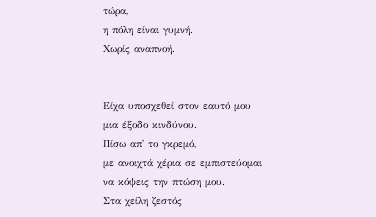τώρα,
η πόλη είναι γυμνή.
Χωρίς αναπνοή.


Είχα υποσχεθεί στον εαυτό μου
μια έξοδο κινδύνου.
Πίσω απ' το γκρεμό,
με ανοιχτά χέρια σε εμπιστεύομαι
να κόψεις την πτώση μου.
Στα χείλη ζεστός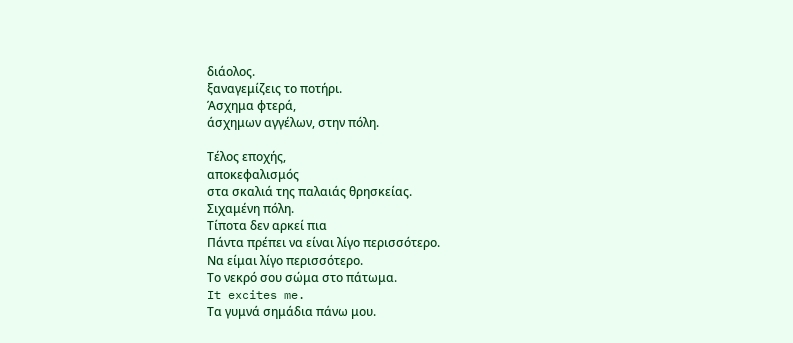διάολος.
ξαναγεμίζεις το ποτήρι.
Άσχημα φτερά,
άσχημων αγγέλων, στην πόλη.

Τέλος εποχής,
αποκεφαλισμός
στα σκαλιά της παλαιάς θρησκείας.
Σιχαμένη πόλη.
Τίποτα δεν αρκεί πια
Πάντα πρέπει να είναι λίγο περισσότερο.
Να είμαι λίγο περισσότερο.
Το νεκρό σου σώμα στο πάτωμα.
It excites me.
Τα γυμνά σημάδια πάνω μου.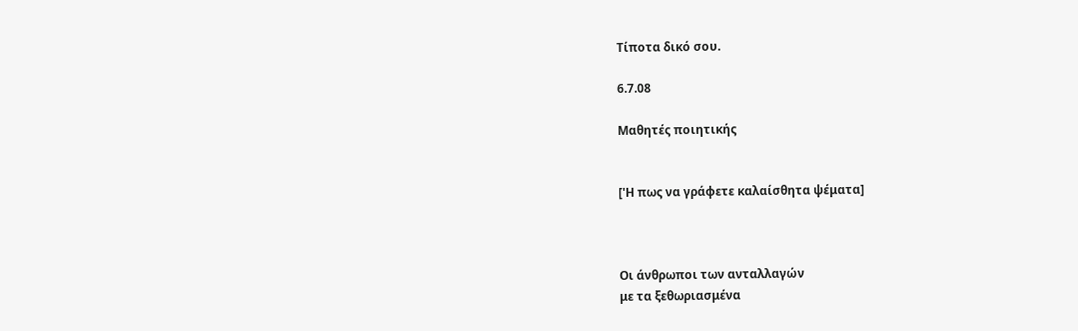Τίποτα δικό σου.

6.7.08

Μαθητές ποιητικής


['Η πως να γράφετε καλαίσθητα ψέματα]



Οι άνθρωποι των ανταλλαγών
με τα ξεθωριασμένα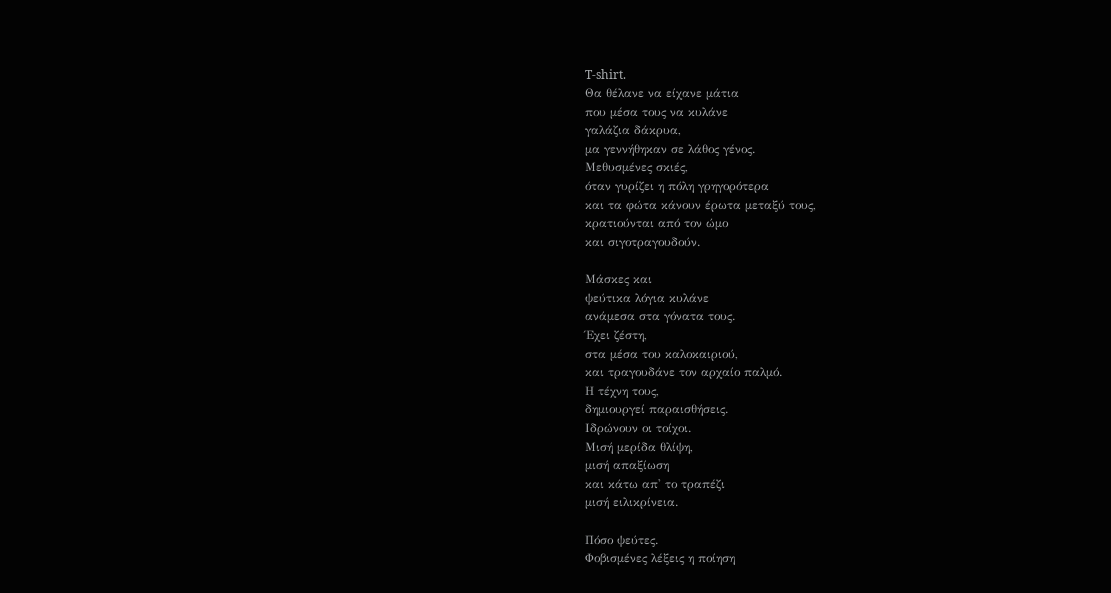T-shirt.
Θα θέλανε να είχανε μάτια
που μέσα τους να κυλάνε
γαλάζια δάκρυα,
μα γεννήθηκαν σε λάθος γένος.
Μεθυσμένες σκιές,
όταν γυρίζει η πόλη γρηγορότερα
και τα φώτα κάνουν έρωτα μεταξύ τους,
κρατιούνται από τον ώμο
και σιγοτραγουδούν.

Μάσκες και
ψεύτικα λόγια κυλάνε
ανάμεσα στα γόνατα τους.
Έχει ζέστη,
στα μέσα του καλοκαιριού,
και τραγουδάνε τον αρχαίο παλμό.
Η τέχνη τους,
δημιουργεί παραισθήσεις.
Ιδρώνουν οι τοίχοι.
Μισή μερίδα θλίψη,
μισή απαξίωση
και κάτω απ' το τραπέζι
μισή ειλικρίνεια.

Πόσο ψεύτες.
Φοβισμένες λέξεις η ποίηση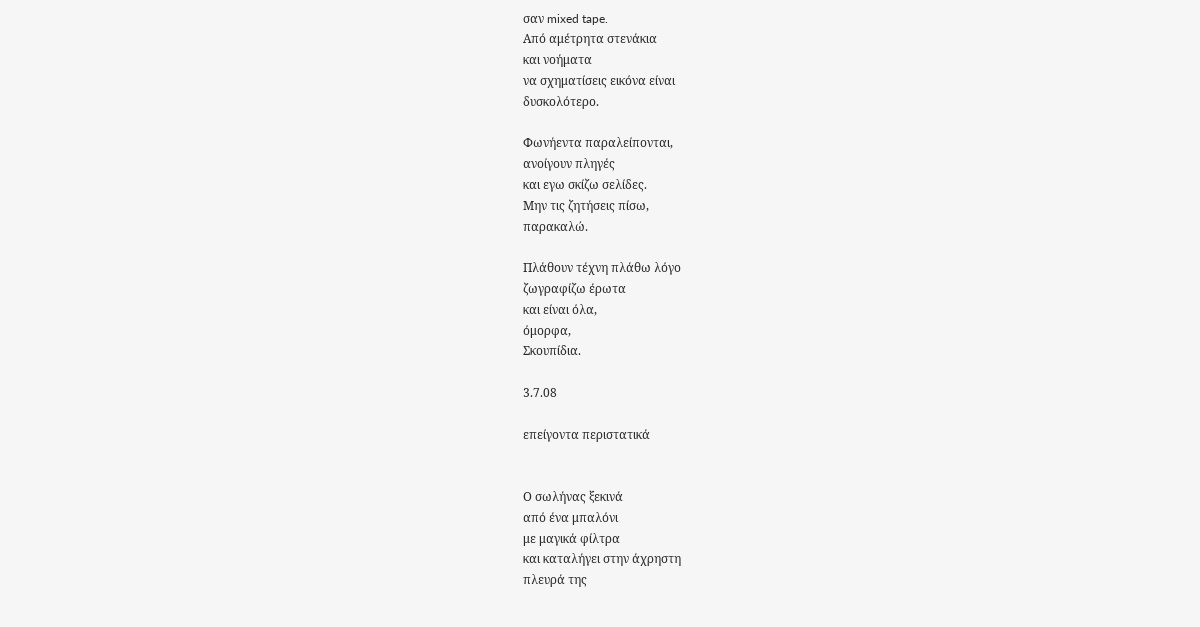σαν mixed tape.
Από αμέτρητα στενάκια
και νοήματα
να σχηματίσεις εικόνα είναι
δυσκολότερο.

Φωνήεντα παραλείπονται,
ανοίγουν πληγές
και εγω σκίζω σελίδες.
Μην τις ζητήσεις πίσω,
παρακαλώ.

Πλάθουν τέχνη πλάθω λόγο
ζωγραφίζω έρωτα
και είναι όλα,
όμορφα,
Σκουπίδια.

3.7.08

επείγοντα περιστατικά


Ο σωλήνας ξεκινά
από ένα μπαλόνι
με μαγικά φίλτρα
και καταλήγει στην άχρηστη
πλευρά της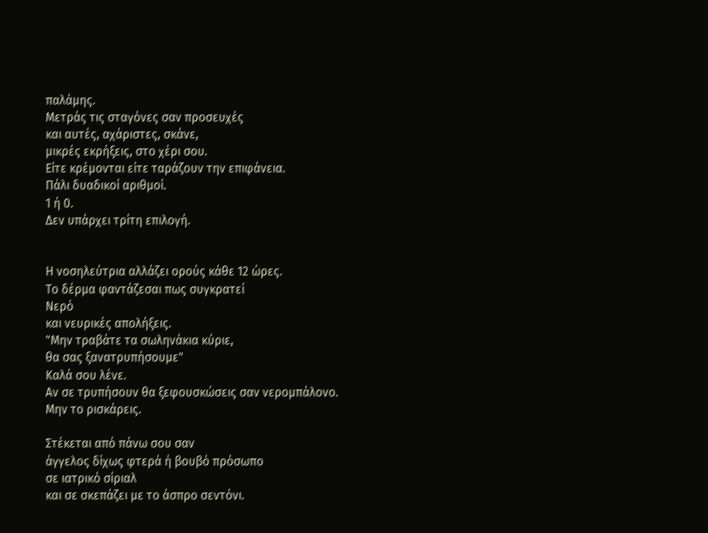παλάμης.
Μετράς τις σταγόνες σαν προσευχές
και αυτές, αχάριστες, σκάνε,
μικρές εκρήξεις, στο χέρι σου.
Είτε κρέμονται είτε ταράζουν την επιφάνεια.
Πάλι δυαδικοί αριθμοί.
1 ή 0.
Δεν υπάρχει τρίτη επιλογή.


Η νοσηλεύτρια αλλάζει ορούς κάθε 12 ώρες.
Το δέρμα φαντάζεσαι πως συγκρατεί
Νερό
και νευρικές απολήξεις.
"Μην τραβάτε τα σωληνάκια κύριε,
θα σας ξανατρυπήσουμε"
Καλά σου λένε.
Αν σε τρυπήσουν θα ξεφουσκώσεις σαν νερομπάλονο.
Μην το ρισκάρεις.

Στέκεται από πάνω σου σαν
άγγελος δίχως φτερά ή βουβό πρόσωπο
σε ιατρικό σίριαλ
και σε σκεπάζει με το άσπρο σεντόνι.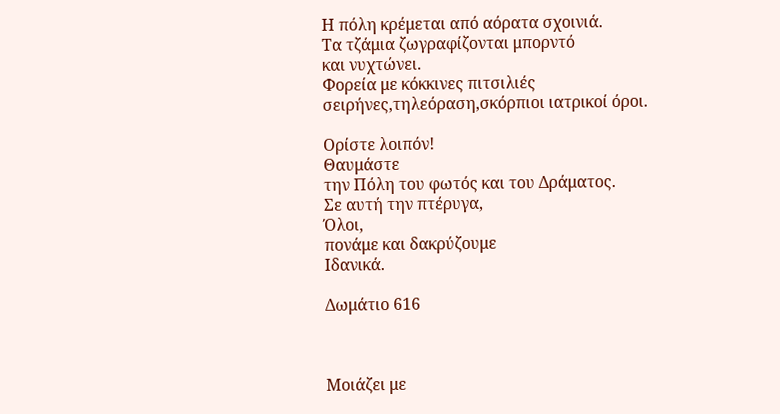Η πόλη κρέμεται από αόρατα σχοινιά.
Τα τζάμια ζωγραφίζονται μπορντό
και νυχτώνει.
Φορεία με κόκκινες πιτσιλιές
σειρήνες,τηλεόραση,σκόρπιοι ιατρικοί όροι.

Ορίστε λοιπόν!
Θαυμάστε
την Πόλη του φωτός και του Δράματος.
Σε αυτή την πτέρυγα,
Όλοι,
πονάμε και δακρύζουμε
Ιδανικά.

Δωμάτιο 616



Μοιάζει με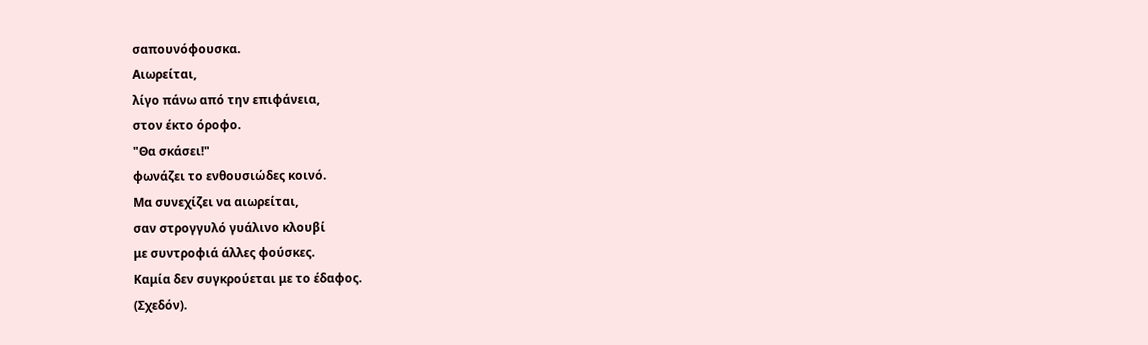σαπουνόφουσκα.
Αιωρείται,
λίγο πάνω από την επιφάνεια,
στον έκτο όροφο.
"Θα σκάσει!"
φωνάζει το ενθουσιώδες κοινό.
Μα συνεχίζει να αιωρείται,
σαν στρογγυλό γυάλινο κλουβί
με συντροφιά άλλες φούσκες.
Καμία δεν συγκρούεται με το έδαφος.
(Σχεδόν).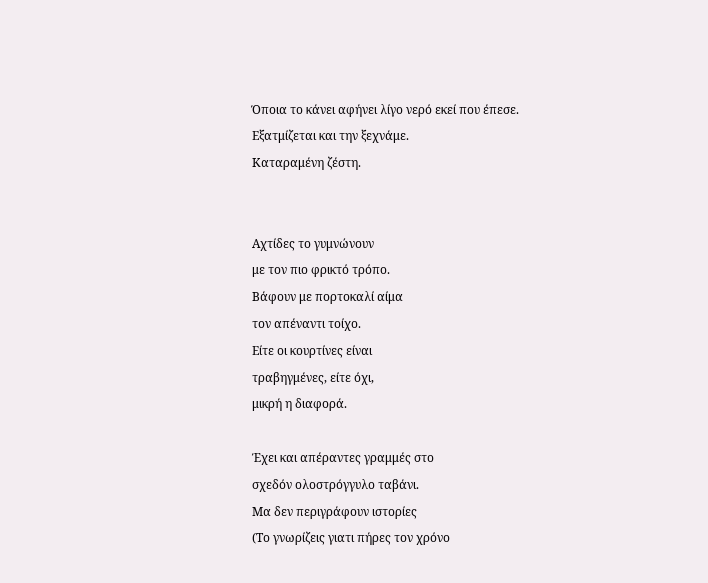Όποια το κάνει αφήνει λίγο νερό εκεί που έπεσε.
Εξατμίζεται και την ξεχνάμε.
Καταραμένη ζέστη.


Αχτίδες το γυμνώνουν
με τον πιο φρικτό τρόπο.
Βάφουν με πορτοκαλί αίμα
τον απέναντι τοίχο.
Είτε οι κουρτίνες είναι
τραβηγμένες, είτε όχι,
μικρή η διαφορά.

Έχει και απέραντες γραμμές στο
σχεδόν ολοστρόγγυλο ταβάνι.
Μα δεν περιγράφουν ιστορίες
(Το γνωρίζεις γιατι πήρες τον χρόνο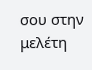σου στην μελέτη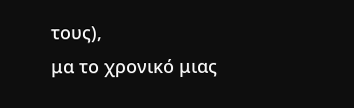τους),
μα το χρονικό μιας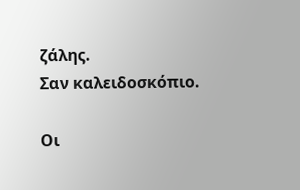ζάλης.
Σαν καλειδοσκόπιο.

Οι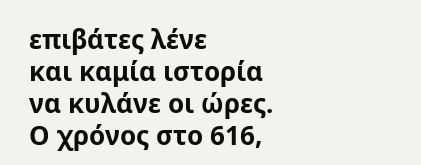επιβάτες λένε
και καμία ιστορία
να κυλάνε οι ώρες.
Ο χρόνος στο 616,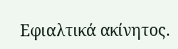Εφιαλτικά ακίνητος.